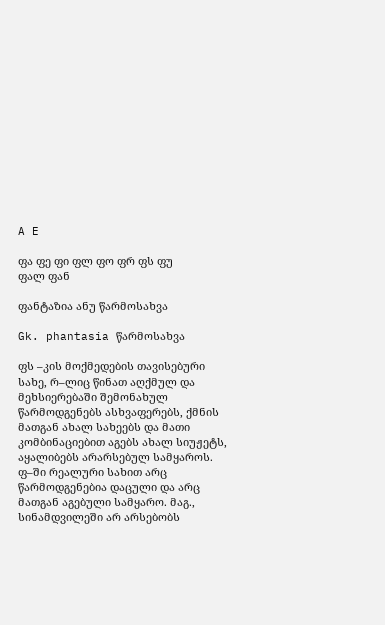A E

ფა ფე ფი ფლ ფო ფრ ფს ფუ
ფალ ფან

ფანტაზია ანუ წარმოსახვა

Gk. phantasia წარმოსახვა

ფს –კის მოქმედების თავისებური სახე, რ–ლიც წინათ აღქმულ და მეხსიერებაში შემონახულ წარმოდგენებს ასხვაფერებს, ქმნის მათგან ახალ სახეებს და მათი კომბინაციებით აგებს ახალ სიუჟეტს, აყალიბებს არარსებულ სამყაროს. ფ–ში რეალური სახით არც წარმოდგენებია დაცული და არც მათგან აგებული სამყარო. მაგ., სინამდვილეში არ არსებობს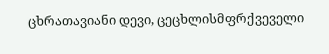ცხრათავიანი დევი, ცეცხლისმფრქვეველი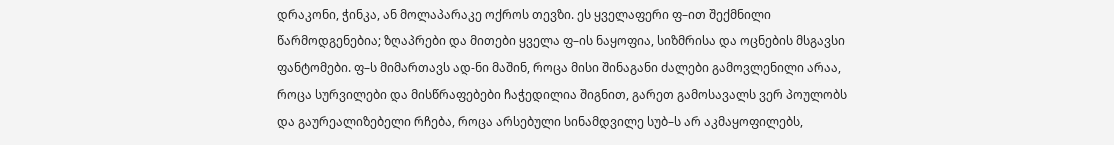დრაკონი, ჭინკა, ან მოლაპარაკე ოქროს თევზი. ეს ყველაფერი ფ–ით შექმნილი წარმოდგენებია; ზღაპრები და მითები ყველა ფ–ის ნაყოფია, სიზმრისა და ოცნების მსგავსი ფანტომები. ფ–ს მიმართავს ად-ნი მაშინ, როცა მისი შინაგანი ძალები გამოვლენილი არაა, როცა სურვილები და მისწრაფებები ჩაჭედილია შიგნით, გარეთ გამოსავალს ვერ პოულობს და გაურეალიზებელი რჩება, როცა არსებული სინამდვილე სუბ–ს არ აკმაყოფილებს,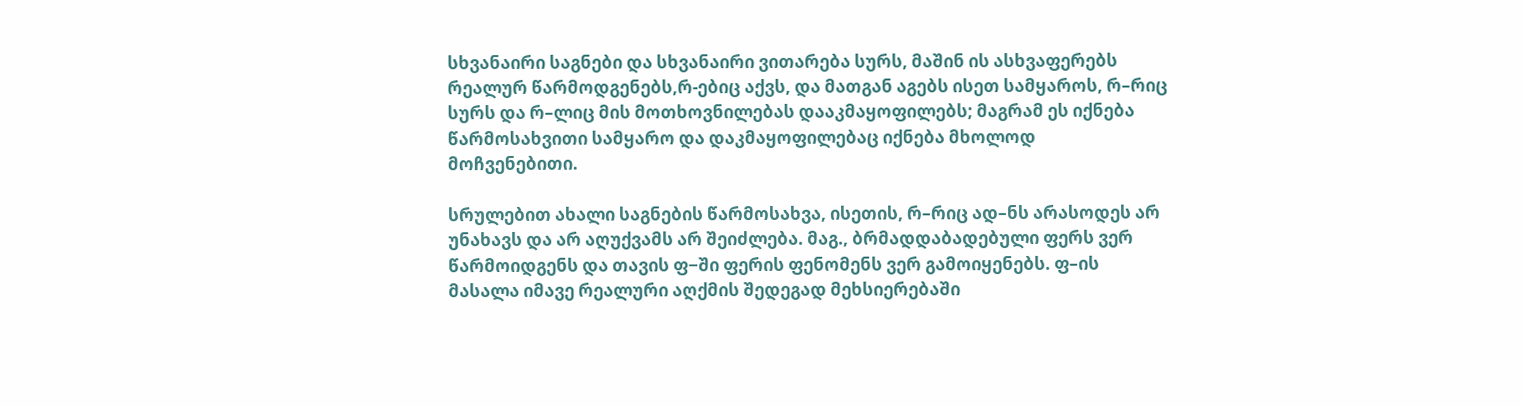სხვანაირი საგნები და სხვანაირი ვითარება სურს, მაშინ ის ასხვაფერებს რეალურ წარმოდგენებს,რ-ებიც აქვს, და მათგან აგებს ისეთ სამყაროს, რ–რიც სურს და რ–ლიც მის მოთხოვნილებას დააკმაყოფილებს; მაგრამ ეს იქნება წარმოსახვითი სამყარო და დაკმაყოფილებაც იქნება მხოლოდ მოჩვენებითი.

სრულებით ახალი საგნების წარმოსახვა, ისეთის, რ–რიც ად–ნს არასოდეს არ უნახავს და არ აღუქვამს არ შეიძლება. მაგ., ბრმადდაბადებული ფერს ვერ წარმოიდგენს და თავის ფ−ში ფერის ფენომენს ვერ გამოიყენებს. ფ–ის მასალა იმავე რეალური აღქმის შედეგად მეხსიერებაში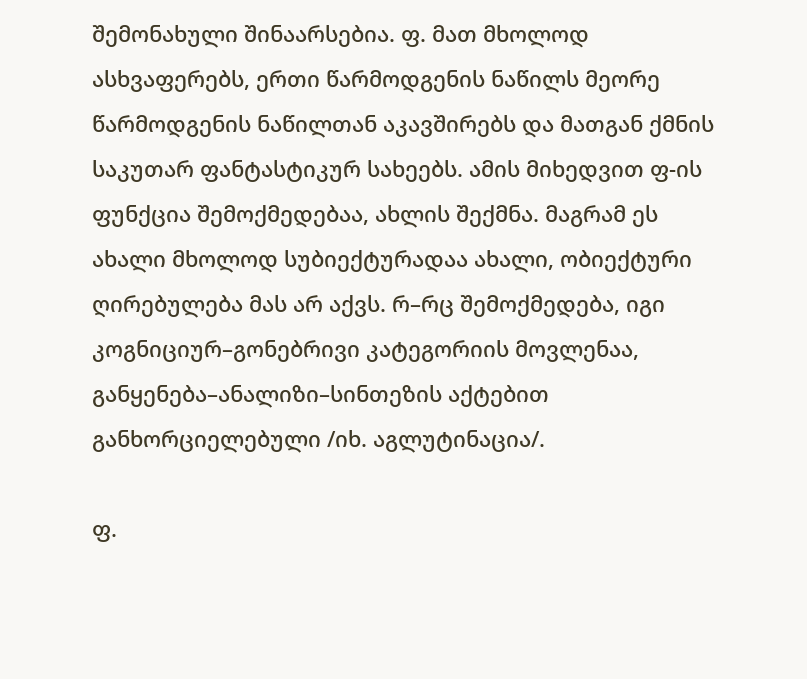შემონახული შინაარსებია. ფ. მათ მხოლოდ ასხვაფერებს, ერთი წარმოდგენის ნაწილს მეორე წარმოდგენის ნაწილთან აკავშირებს და მათგან ქმნის საკუთარ ფანტასტიკურ სახეებს. ამის მიხედვით ფ-ის ფუნქცია შემოქმედებაა, ახლის შექმნა. მაგრამ ეს ახალი მხოლოდ სუბიექტურადაა ახალი, ობიექტური ღირებულება მას არ აქვს. რ–რც შემოქმედება, იგი კოგნიციურ–გონებრივი კატეგორიის მოვლენაა, განყენება–ანალიზი–სინთეზის აქტებით განხორციელებული /იხ. აგლუტინაცია/.

ფ.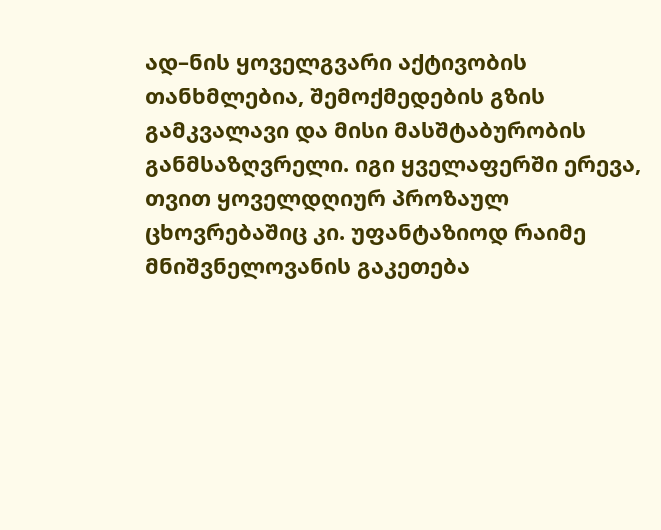ად–ნის ყოველგვარი აქტივობის თანხმლებია, შემოქმედების გზის გამკვალავი და მისი მასშტაბურობის განმსაზღვრელი. იგი ყველაფერში ერევა, თვით ყოველდღიურ პროზაულ ცხოვრებაშიც კი. უფანტაზიოდ რაიმე მნიშვნელოვანის გაკეთება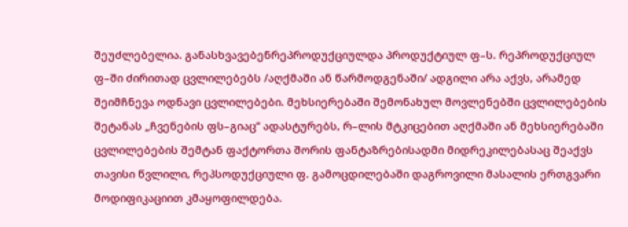შეუძლებელია. განასხვავებენრეპროდუქციულდა პროდუქტიულ ფ–ს. რეპროდუქციულ ფ–ში ძირითად ცვლილებებს /აღქმაში ან წარმოდგენაში/ ადგილი არა აქვს, არამედ შეიმჩნევა ოდნავი ცვლილებები. მეხსიერებაში შემონახულ მოვლენებში ცვლილებების შეტანას „ჩვენების ფს–გიაც“ ადასტურებს, რ–ლის მტკიცებით აღქმაში ან მეხსიერებაში ცვლილებების შემტან ფაქტორთა შორის ფანტაზრებისადმი მიდრეკილებასაც შეაქვს თავისი წვლილი, რეპსოდუქციული ფ. გამოცდილებაში დაგროვილი მასალის ერთგვარი მოდიფიკაციით კმაყოფილდება.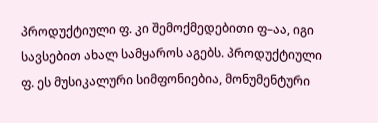პროდუქტიული ფ. კი შემოქმედებითი ფ–აა, იგი სავსებით ახალ სამყაროს აგებს. პროდუქტიული ფ. ეს მუსიკალური სიმფონიებია, მონუმენტური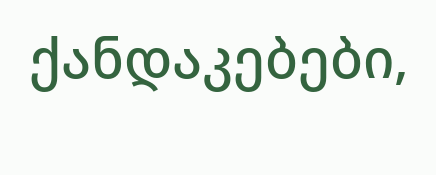ქანდაკებები,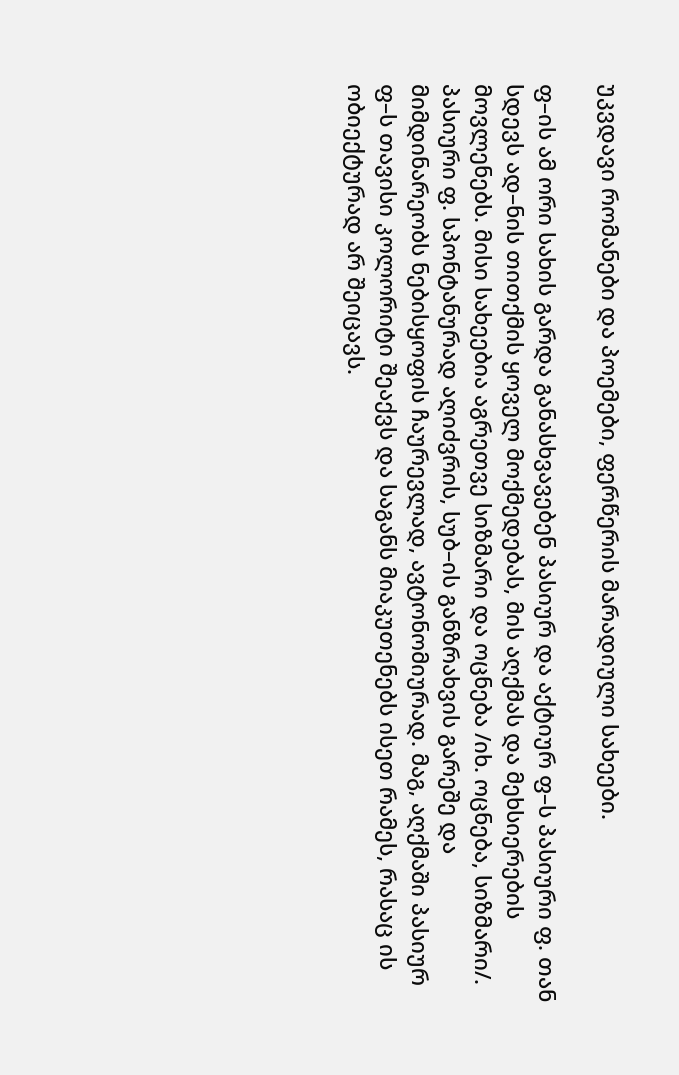უკვდავი რომანები და პოემები, ფერწერის მარადიული სახეები.

ფ–ის ამ ორი სახის გარდა განასხვავებენ პასიურ და აქტიურ ფ–ს პასიური ფ. თან სდევს ად–ნის თითქმის ყოველ მოქმედებას, მის აღქმას და მეხსიერების მოვლენებს. მისი სახეებია აგრეთვე სიზმარი და ოცნება /იხ. ოცნება, სიზმარი/. პასიური ფ. სპონტანურად აღიძვრის, სუბ–ის განზრახვის გარეშე და მიმდინარეობს ნებისყოფის ჩაურევლად, ავტონომიურად. მაგ, აღქმაში პასიურ ფ–ს თავისი კოლორიტი შეაქვს და საგანს მიაკუთენებს ისეთ რამეს, რასაც ის ობიექტურად არ შეიცავს.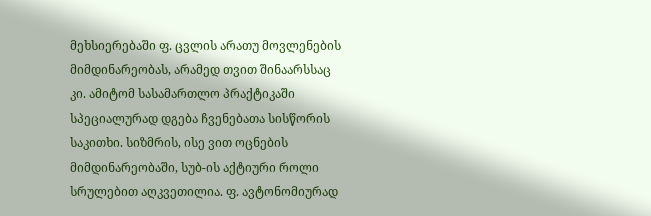მეხსიერებაში ფ. ცვლის არათუ მოვლენების მიმდინარეობას, არამედ თვით შინაარსსაც კი. ამიტომ სასამართლო პრაქტიკაში სპეციალურად დგება ჩვენებათა სისწორის საკითხი. სიზმრის, ისე ვით ოცნების მიმდინარეობაში, სუბ-ის აქტიური როლი სრულებით აღკვეთილია. ფ. ავტონომიურად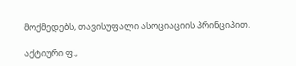მოქმედებს, თავისუფალი ასოციაციის პრინციპით.

აქტიური ფ.,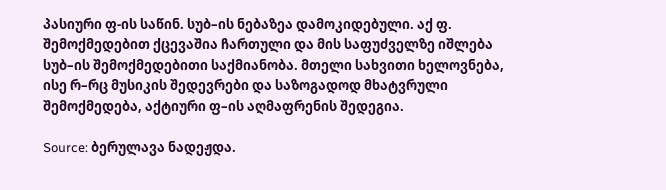პასიური ფ-ის საწინ. სუბ–ის ნებაზეა დამოკიდებული. აქ ფ. შემოქმედებით ქცევაშია ჩართული და მის საფუძველზე იშლება სუბ–ის შემოქმედებითი საქმიანობა. მთელი სახვითი ხელოვნება, ისე რ–რც მუსიკის შედევრები და საზოგადოდ მხატვრული შემოქმედება, აქტიური ფ–ის აღმაფრენის შედეგია.

Source: ბერულავა ნადეჟდა.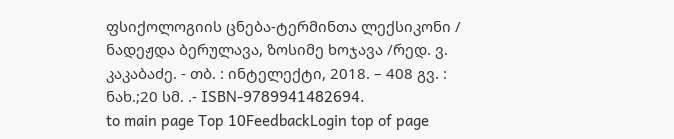ფსიქოლოგიის ცნება-ტერმინთა ლექსიკონი / ნადეჟდა ბერულავა, ზოსიმე ხოჯავა /რედ. ვ. კაკაბაძე. - თბ. : ინტელექტი, 2018. – 408 გვ. : ნახ.;20 სმ. .- ISBN-9789941482694.
to main page Top 10FeedbackLogin top of page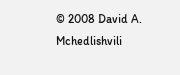© 2008 David A. Mchedlishvili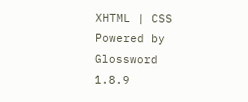XHTML | CSS Powered by Glossword 1.8.9